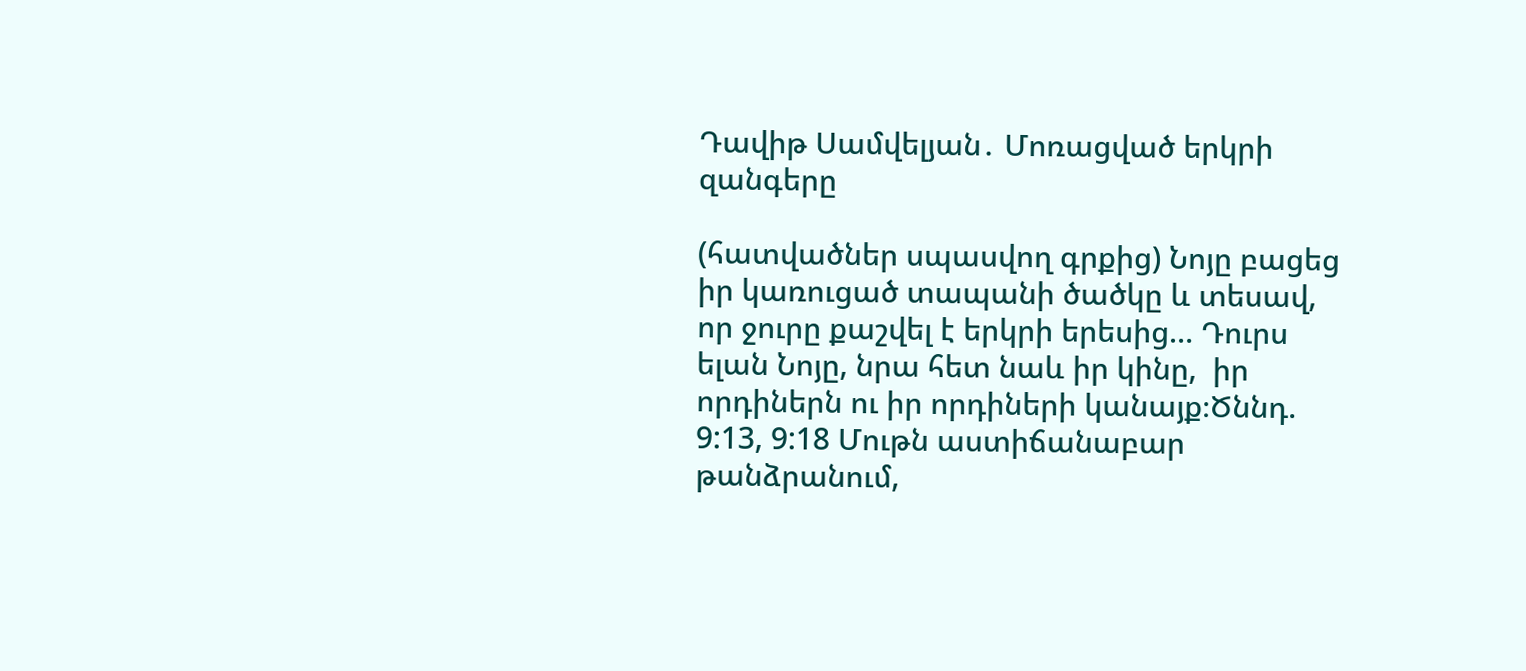Դավիթ Սամվելյան․ Մոռացված երկրի զանգերը

(հատվածներ սպասվող գրքից) Նոյը բացեց իր կառուցած տապանի ծածկը և տեսավ,  որ ջուրը քաշվել է երկրի երեսից… Դուրս ելան Նոյը, նրա հետ նաև իր կինը,  իր որդիներն ու իր որդիների կանայք։Ծննդ. 9:13, 9:18 Մութն աստիճանաբար թանձրանում,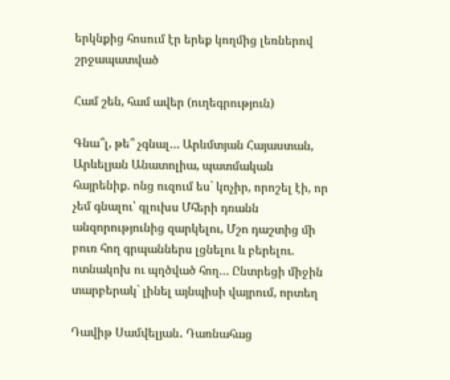երկնքից հոսում էր երեք կողմից լեռներով շրջապատված

Համ շեն, համ ավեր (ուղեգրություն)

Գնա՞լ, թե՞ չգնալ… Արևմտյան Հայաստան, Արևելյան Անատոլիա, պատմական հայրենիք. ոնց ուզում ես` կոչիր, որոշել էի, որ չեմ գնալու՝ գլուխս Մհերի դռանն անզորությունից զարկելու, Մշո դաշտից մի բուռ հող գրպաններս լցնելու և բերելու. ոտնակոխ ու պղծված հող… Ընտրեցի միջին տարբերակ` լինել այնպիսի վայրում, որտեղ

Դավիթ Սամվելյան․ Դառնահաց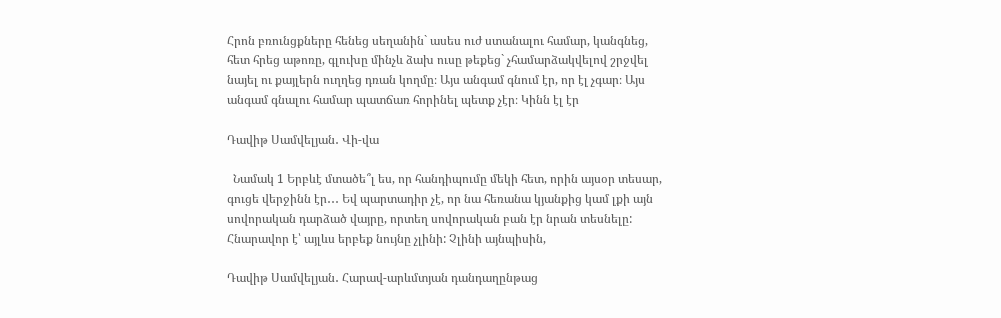Հրոն բռունցքները հենեց սեղանին` ասես ուժ ստանալու համար, կանգնեց, հետ հրեց աթոռը, գլուխը մինչև ձախ ուսը թեքեց` չհամարձակվելով շրջվել նայել ու քայլերն ուղղեց դռան կողմը։ Այս անգամ գնում էր, որ էլ չգար։ Այս անգամ գնալու համար պատճառ հորինել պետք չէր։ Կինն էլ էր

Դավիթ Սամվելյան․ Վի-վա

  Նամակ 1 Երբևէ մտածե՞լ ես, որ հանդիպումը մեկի հետ, որին այսօր տեսար, գուցե վերջինն էր․․․ Եվ պարտադիր չէ, որ նա հեռանա կյանքից կամ լքի այն սովորական դարձած վայրը, որտեղ սովորական բան էր նրան տեսնելը: Հնարավոր է՝ այլևս երբեք նույնը չլինի: Չլինի այնպիսին,

Դավիթ Սամվելյան․ Հարավ-արևմտյան դանդաղընթաց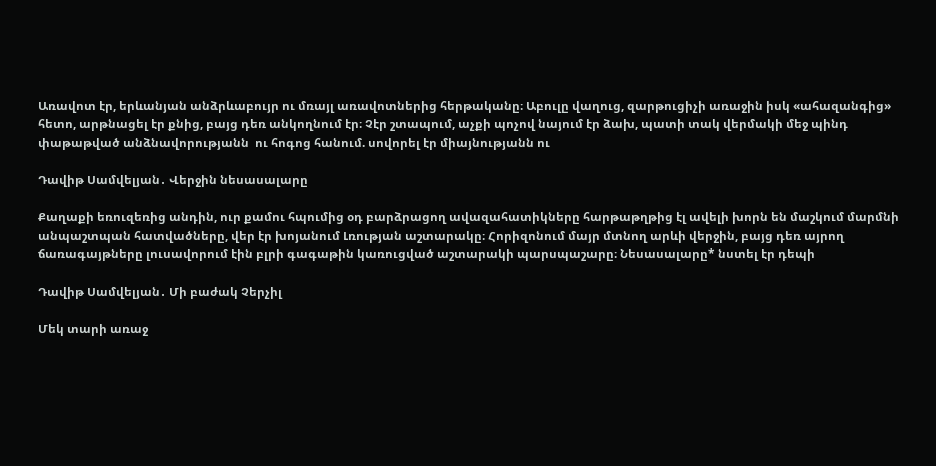Առավոտ էր, երևանյան անձրևաբույր ու մռայլ առավոտներից հերթականը։ Աբուլը վաղուց, զարթուցիչի առաջին իսկ «ահազանգից» հետո, արթնացել էր քնից, բայց դեռ անկողնում էր։ Չէր շտապում, աչքի պոչով նայում էր ձախ, պատի տակ վերմակի մեջ պինդ փաթաթված անձնավորությանն  ու հոգոց հանում. սովորել էր միայնությանն ու

Դավիթ Սամվելյան․ Վերջին նեսասալարը

Քաղաքի եռուզեռից անդին, ուր քամու հպումից օդ բարձրացող ավազահատիկները հարթաթղթից էլ ավելի խորն են մաշկում մարմնի անպաշտպան հատվածները, վեր էր խոյանում Լռության աշտարակը։ Հորիզոնում մայր մտնող արևի վերջին, բայց դեռ այրող ճառագայթները լուսավորում էին բլրի գագաթին կառուցված աշտարակի պարսպաշարը։ Նեսասալարը* նստել էր դեպի

Դավիթ Սամվելյան․ Մի բաժակ Չերչիլ

Մեկ տարի առաջ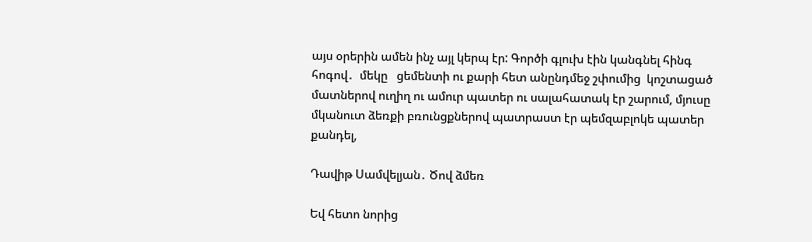այս օրերին ամեն ինչ այլ կերպ էր: Գործի գլուխ էին կանգնել հինգ հոգով․  մեկը   ցեմենտի ու քարի հետ անընդմեջ շփումից  կոշտացած մատներով ուղիղ ու ամուր պատեր ու սալահատակ էր շարում, մյուսը  մկանուտ ձեռքի բռունցքներով պատրաստ էր պեմզաբլոկե պատեր քանդել,

Դավիթ Սամվելյան․ Ծով ձմեռ

Եվ հետո նորից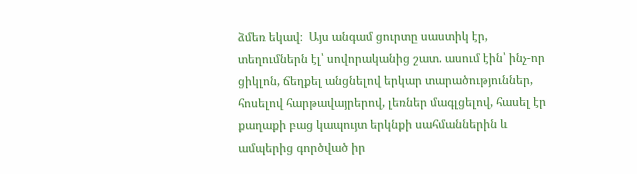ձմեռ եկավ։  Այս անգամ ցուրտը սաստիկ էր, տեղումներն էլ՝ սովորականից շատ. ասում էին՝ ինչ-որ ցիկլոն, ճեղքել անցնելով երկար տարածություններ, հոսելով հարթավայրերով, լեռներ մագլցելով, հասել էր քաղաքի բաց կապույտ երկնքի սահմաններին և ամպերից գործված իր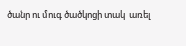ծանր ու մուգ ծածկոցի տակ  առել